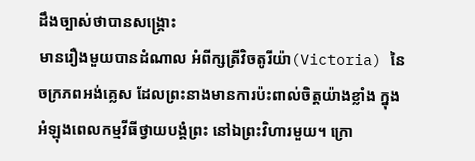ដឹងច្បាស់ថាបានសង្រ្គោះ
មានរឿងមួយបានដំណាល អំពីក្សត្រីវិចតូរីយ៉ា(Victoria) នៃចក្រភពអង់គ្លេស ដែលព្រះនាងមានការប៉ះពាល់ចិត្តយ៉ាងខ្លាំង ក្នុងអំឡុងពេលកម្មវីធីថ្វាយបង្គំព្រះ នៅឯព្រះវិហារមួយ។ ក្រោ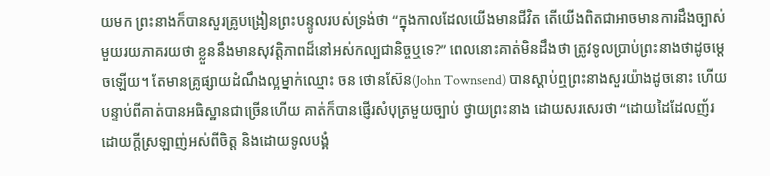យមក ព្រះនាងក៏បានសួរគ្រូបង្រៀនព្រះបន្ទូលរបស់ទ្រង់ថា “ក្នុងកាលដែលយើងមានជីវិត តើយើងពិតជាអាចមានការដឹងច្បាស់មួយរយភាគរយថា ខ្លួននឹងមានសុវត្តិភាពដ៏នៅអស់កល្បជានិច្ចឬទេ?” ពេលនោះគាត់មិនដឹងថា ត្រូវទូលប្រាប់ព្រះនាងថាដូចម្តេចឡើយ។ តែមានគ្រូផ្សាយដំណឹងល្អម្នាក់ឈ្មោះ ចន ថោនស៊ែន(John Townsend) បានស្តាប់ឮព្រះនាងសួរយ៉ាងដូចនោះ ហើយបន្ទាប់ពីគាត់បានអធិស្ឋានជាច្រើនហើយ គាត់ក៏បានផ្ញើរសំបុត្រមួយច្បាប់ ថ្វាយព្រះនាង ដោយសរសេរថា “ដោយដៃដែលញ័រ ដោយក្តីស្រឡាញ់អស់ពីចិត្ត និងដោយទូលបង្គំ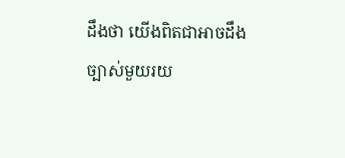ដឹងថា យើងពិតជាអាចដឹងច្បាស់មួយរយ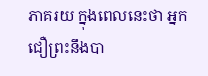ភាគរយ ក្នុងពេលនេះថា អ្នកជឿព្រះនឹងបា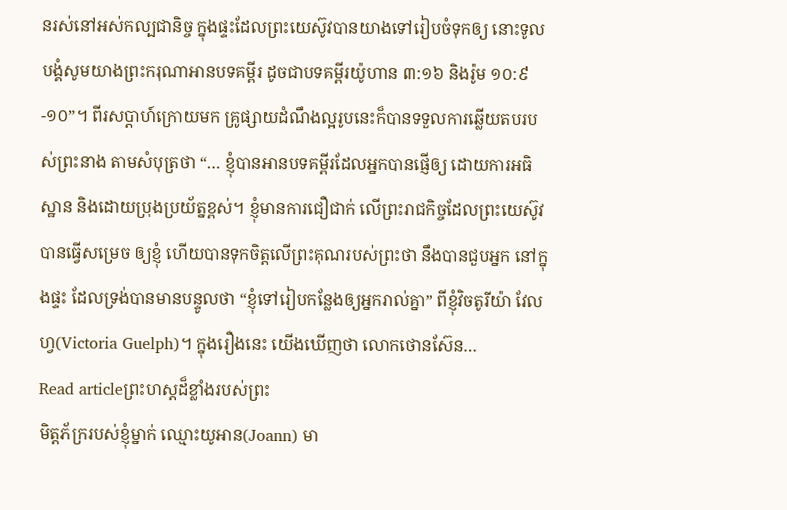នរស់នៅអស់កល្បជានិច្ច ក្នុងផ្ទះដែលព្រះយេស៊ូវបានយាងទៅរៀបចំទុកឲ្យ នោះទូលបង្គំសូមយាងព្រះករុណាអានបទគម្ពីរ ដូចជាបទគម្ពីរយ៉ូហាន ៣:១៦ និងរ៉ូម ១០:៩-១០”។ ពីរសប្តាហ៍ក្រោយមក គ្រូផ្សាយដំណឹងល្អរូបនេះក៏បានទទួលការឆ្លើយតបរបស់ព្រះនាង តាមសំបុត្រថា “… ខ្ញុំបានអានបទគម្ពីរដែលអ្នកបានផ្ញើឲ្យ ដោយការអធិស្ឋាន និងដោយប្រុងប្រយ័ត្នខ្ពស់។ ខ្ញុំមានការជឿជាក់ លើព្រះរាជកិច្ចដែលព្រះយេស៊ូវបានធ្វើសម្រេច ឲ្យខ្ញុំ ហើយបានទុកចិត្តលើព្រះគុណរបស់ព្រះថា នឹងបានជួបអ្នក នៅក្នុងផ្ទះ ដែលទ្រង់បានមានបន្ទូលថា “ខ្ញុំទៅរៀបកន្លែងឲ្យអ្នករាល់គ្នា” ពីខ្ញុំវិចតូរីយ៉ា វែលហ្វ(Victoria Guelph)។ ក្នុងរឿងនេះ យើងឃើញថា លោកថោនស៊ែន…
Read articleព្រះហស្តដ៏ខ្លាំងរបស់ព្រះ
មិត្តភ័ក្ររបស់ខ្ញុំម្នាក់ ឈ្មោះយូអាន(Joann) មា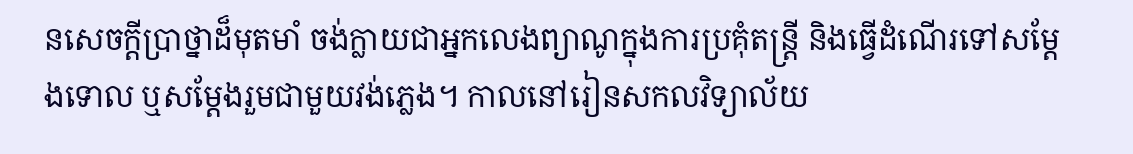នសេចក្តីប្រាថ្នាដ៏មុតមាំ ចង់ក្លាយជាអ្នកលេងព្យាណូក្នុងការប្រគុំតន្រ្តី និងធ្វើដំណើរទៅសម្តែងទោល ឬសម្តែងរួមជាមួយវង់ភ្លេង។ កាលនៅរៀនសកលវិទ្យាល័យ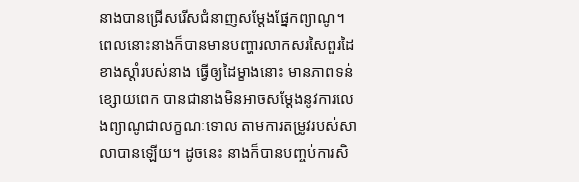នាងបានជ្រើសរើសជំនាញសម្តែងផ្នែកព្យាណូ។ ពេលនោះនាងក៏បានមានបញ្ហារលាកសរសៃពួរដៃខាងស្តាំរបស់នាង ធ្វើឲ្យដៃម្ខាងនោះ មានភាពទន់ខ្សោយពេក បានជានាងមិនអាចសម្តែងនូវការលេងព្យាណូជាលក្ខណៈទោល តាមការតម្រូវរបស់សាលាបានឡើយ។ ដូចនេះ នាងក៏បានបញ្ចប់ការសិ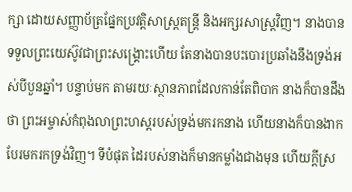ក្សា ដោយសញ្ញាប័ត្រផ្នែកប្រវត្តិសាស្រ្តតន្រ្តី និងអក្សរសាស្រ្តវិញ។ នាងបានទទួលព្រះយេស៊ូវជាព្រះសង្គ្រោះហើយ តែនាងបានបះបោរប្រឆាំងនឹងទ្រង់អស់បីបួនឆ្នាំ។ បន្ទាប់មក តាមរយៈស្ថានភាពដែលកាន់តែពិបាក នាងក៏បានដឹងថា ព្រះអម្ចាស់កំពុងលាព្រះហស្តរបស់ទ្រង់មករកនាង ហើយនាងក៏បានងាកបែរមករកទ្រង់វិញ។ ទីបំផុត ដៃរបស់នាងក៏មានកម្លាំងជាងមុន ហើយក្តីស្រ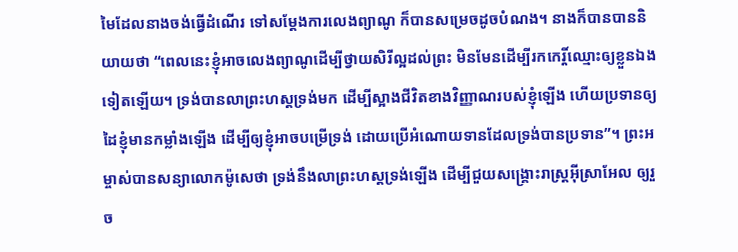មៃដែលនាងចង់ធ្វើដំណើរ ទៅសម្តែងការលេងព្យាណូ ក៏បានសម្រេចដូចបំណង។ នាងក៏បានបាននិយាយថា “ពេលនេះខ្ញុំអាចលេងព្យាណូដើម្បីថ្វាយសិរីល្អដល់ព្រះ មិនមែនដើម្បីរកកេរ្តិ៍ឈ្មោះឲ្យខ្លួនឯងទៀតឡើយ។ ទ្រង់បានលាព្រះហស្តទ្រង់មក ដើម្បីស្អាងជីវិតខាងវិញ្ញាណរបស់ខ្ញុំឡើង ហើយប្រទានឲ្យដៃខ្ញុំមានកម្លាំងឡើង ដើម្បីឲ្យខ្ញុំអាចបម្រើទ្រង់ ដោយប្រើអំណោយទានដែលទ្រង់បានប្រទាន”។ ព្រះអម្ចាស់បានសន្យាលោកម៉ូសេថា ទ្រង់នឹងលាព្រះហស្តទ្រង់ឡើង ដើម្បីជួយសង្រ្គោះរាស្រ្តអ៊ីស្រាអែល ឲ្យរួច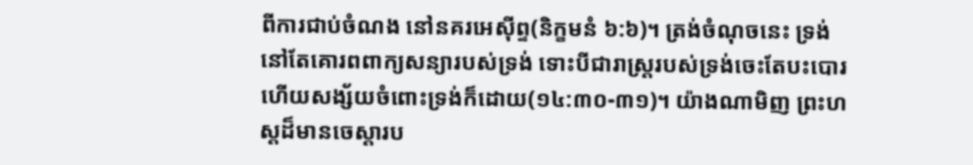ពីការជាប់ចំណង នៅនគរអេស៊ីព្ទ(និក្ខមនំ ៦:៦)។ ត្រង់ចំណុចនេះ ទ្រង់នៅតែគោរពពាក្យសន្យារបស់ទ្រង់ ទោះបីជារាស្រ្តរបស់ទ្រង់ចេះតែបះបោរ ហើយសង្ស័យចំពោះទ្រង់ក៏ដោយ(១៤:៣០-៣១)។ យ៉ាងណាមិញ ព្រះហស្តដ៏មានចេស្តារប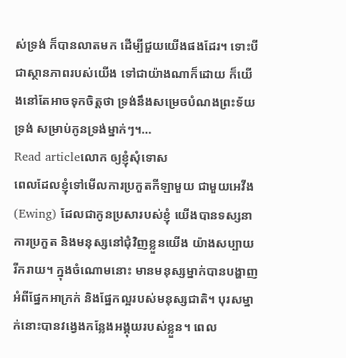ស់ទ្រង់ ក៏បានលាតមក ដើម្បីជួយយើងផងដែរ។ ទោះបីជាស្ថានភាពរបស់យើង ទៅជាយ៉ាងណាក៏ដោយ ក៏យើងនៅតែអាចទុកចិត្តថា ទ្រង់នឹងសម្រេចបំណងព្រះទ័យទ្រង់ សម្រាប់កូនទ្រង់ម្នាក់ៗ។…
Read articleលោក ឲ្យខ្ញុំសុំទោស
ពេលដែលខ្ញុំទៅមើលការប្រកួតកីឡាមួយ ជាមួយអេវីង(Ewing) ដែលជាកូនប្រសារបស់ខ្ញុំ យើងបានទស្សនាការប្រកួត និងមនុស្សនៅជុំវិញខ្លួនយើង យ៉ាងសប្បាយរីករាយ។ ក្នុងចំណោមនោះ មានមនុស្សម្នាក់បានបង្ហាញអំពីផ្នែកអាក្រក់ និងផ្នែកល្អរបស់មនុស្សជាតិ។ បុរសម្នាក់នោះបានវង្វេងកន្លែងអង្គុយរបស់ខ្លួន។ ពេល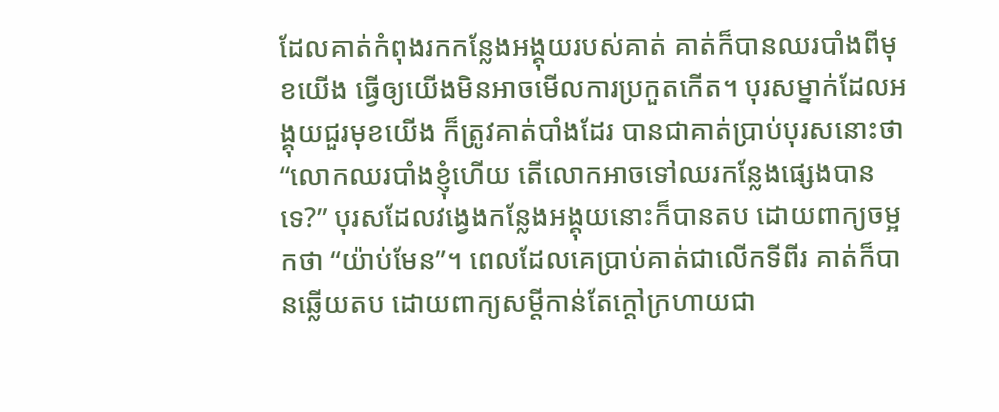ដែលគាត់កំពុងរកកន្លែងអង្គុយរបស់គាត់ គាត់ក៏បានឈរបាំងពីមុខយើង ធ្វើឲ្យយើងមិនអាចមើលការប្រកួតកើត។ បុរសម្នាក់ដែលអង្គុយជួរមុខយើង ក៏ត្រូវគាត់បាំងដែរ បានជាគាត់ប្រាប់បុរសនោះថា “លោកឈរបាំងខ្ញុំហើយ តើលោកអាចទៅឈរកន្លែងផ្សេងបានទេ?” បុរសដែលវង្វេងកន្លែងអង្គុយនោះក៏បានតប ដោយពាក្យចម្អកថា “យ៉ាប់មែន”។ ពេលដែលគេប្រាប់គាត់ជាលើកទីពីរ គាត់ក៏បានឆ្លើយតប ដោយពាក្យសម្តីកាន់តែក្តៅក្រហាយជា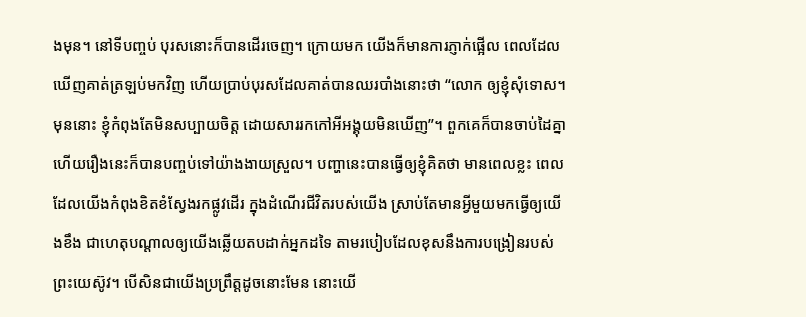ងមុន។ នៅទីបញ្ចប់ បុរសនោះក៏បានដើរចេញ។ ក្រោយមក យើងក៏មានការភ្ញាក់ផ្អើល ពេលដែលឃើញគាត់ត្រឡប់មកវិញ ហើយប្រាប់បុរសដែលគាត់បានឈរបាំងនោះថា “លោក ឲ្យខ្ញុំសុំទោស។ មុននោះ ខ្ញុំកំពុងតែមិនសប្បាយចិត្ត ដោយសាររកកៅអីអង្គុយមិនឃើញ”។ ពួកគេក៏បានចាប់ដៃគ្នា ហើយរឿងនេះក៏បានបញ្ចប់ទៅយ៉ាងងាយស្រួល។ បញ្ហានេះបានធ្វើឲ្យខ្ញុំគិតថា មានពេលខ្លះ ពេលដែលយើងកំពុងខិតខំស្វែងរកផ្លូវដើរ ក្នុងដំណើរជីវិតរបស់យើង ស្រាប់តែមានអ្វីមួយមកធ្វើឲ្យយើងខឹង ជាហេតុបណ្តាលឲ្យយើងឆ្លើយតបដាក់អ្នកដទៃ តាមរបៀបដែលខុសនឹងការបង្រៀនរបស់ព្រះយេស៊ូវ។ បើសិនជាយើងប្រព្រឹត្តដូចនោះមែន នោះយើ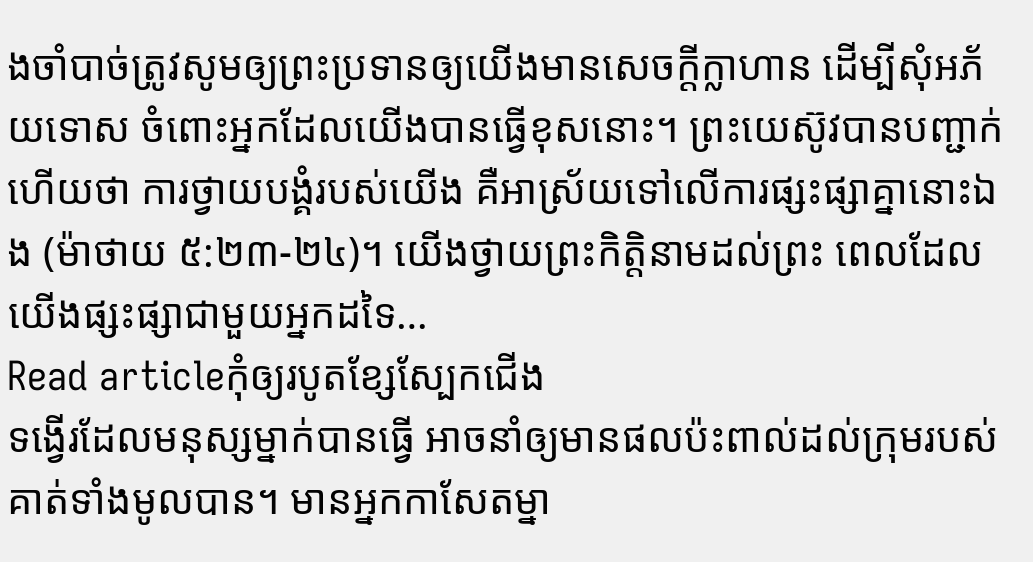ងចាំបាច់ត្រូវសូមឲ្យព្រះប្រទានឲ្យយើងមានសេចក្តីក្លាហាន ដើម្បីសុំអភ័យទោស ចំពោះអ្នកដែលយើងបានធ្វើខុសនោះ។ ព្រះយេស៊ូវបានបញ្ជាក់ហើយថា ការថ្វាយបង្គំរបស់យើង គឺអាស្រ័យទៅលើការផ្សះផ្សាគ្នានោះឯង (ម៉ាថាយ ៥:២៣-២៤)។ យើងថ្វាយព្រះកិត្តិនាមដល់ព្រះ ពេលដែលយើងផ្សះផ្សាជាមួយអ្នកដទៃ…
Read articleកុំឲ្យរបូតខ្សែស្បែកជើង
ទង្វើរដែលមនុស្សម្នាក់បានធ្វើ អាចនាំឲ្យមានផលប៉ះពាល់ដល់ក្រុមរបស់គាត់ទាំងមូលបាន។ មានអ្នកកាសែតម្នា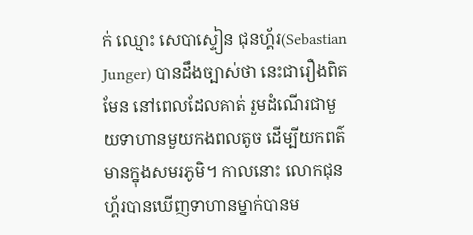ក់ ឈ្មោះ សេបាស្ទៀន ជុនហ្គ័រ(Sebastian Junger) បានដឹងច្បាស់ថា នេះជារឿងពិតមែន នៅពេលដែលគាត់ រួមដំណើរជាមួយទាហានមួយកងពលតូច ដើម្បីយកពត៌មានក្នុងសមរភូមិ។ កាលនោះ លោកជុនហ្គ័របានឃើញទាហានម្នាក់បានម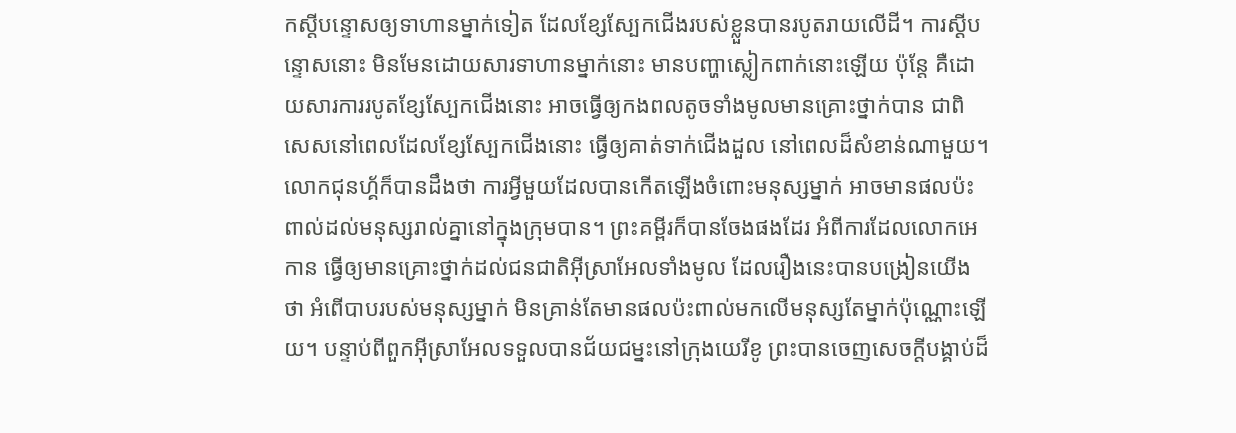កស្តីបន្ទោសឲ្យទាហានម្នាក់ទៀត ដែលខ្សែស្បែកជើងរបស់ខ្លួនបានរបូតរាយលើដី។ ការស្តីបន្ទោសនោះ មិនមែនដោយសារទាហានម្នាក់នោះ មានបញ្ហាស្លៀកពាក់នោះឡើយ ប៉ុន្តែ គឺដោយសារការរបូតខ្សែស្បែកជើងនោះ អាចធ្វើឲ្យកងពលតូចទាំងមូលមានគ្រោះថ្នាក់បាន ជាពិសេសនៅពេលដែលខ្សែស្បែកជើងនោះ ធ្វើឲ្យគាត់ទាក់ជើងដួល នៅពេលដ៏សំខាន់ណាមួយ។ លោកជុនហ្គ័ក៏បានដឹងថា ការអ្វីមួយដែលបានកើតឡើងចំពោះមនុស្សម្នាក់ អាចមានផលប៉ះពាល់ដល់មនុស្សរាល់គ្នានៅក្នុងក្រុមបាន។ ព្រះគម្ពីរក៏បានចែងផងដែរ អំពីការដែលលោកអេកាន ធ្វើឲ្យមានគ្រោះថ្នាក់ដល់ជនជាតិអ៊ីស្រាអែលទាំងមូល ដែលរឿងនេះបានបង្រៀនយើងថា អំពើបាបរបស់មនុស្សម្នាក់ មិនគ្រាន់តែមានផលប៉ះពាល់មកលើមនុស្សតែម្នាក់ប៉ុណ្ណោះឡើយ។ បន្ទាប់ពីពួកអ៊ីស្រាអែលទទួលបានជ័យជម្នះនៅក្រុងយេរីខូ ព្រះបានចេញសេចក្តីបង្គាប់ដ៏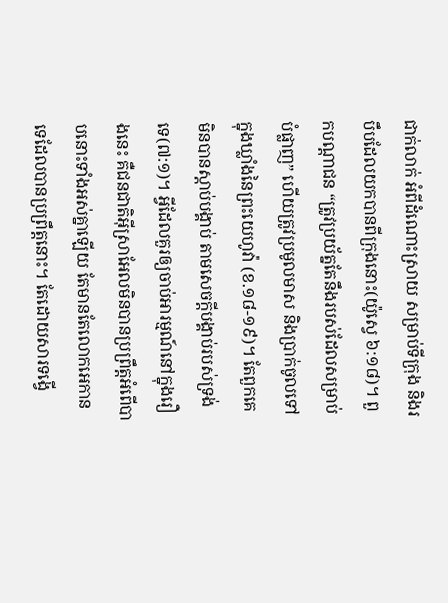ជាក់លាក់ អំពីដំណោះស្រាយ សម្រាប់ទីក្រុង និងរបឹបដែលយកបានពីក្រុងនោះ(យ៉ូស្វេ ៦:១៨)។ ពួកបណ្តាជន “ត្រូវប្រយ័ត្នតែនឹងរបស់ដែលសម្រាប់បំផ្លាញ” ហើយត្រូវប្រមូលមាស និងប្រាក់ចូលទៅក្នុងឃ្លាំងនៃព្រះយេហូវ៉ា (ខ.១៨-១៩)។ តែពួកគេមិនបានស្តាប់បង្គាប់ តាមសេចក្តីបង្គាប់របស់ទ្រង់ទេ(៧:១)។ អ្វីដែលគួរឲ្យចាប់អារម្មណ៍នៅក្នុងរឿងនេះ គឺជនជាតិអ៊ីស្រាអែលមិនបានប្រព្រឹត្តអំពើបាបនោះទាំងអស់គ្នាឡើយ តែមានតែលោកអេកានទេដែលបានប្រព្រឹត្តនោះ។ តែដោយសារទង្វើ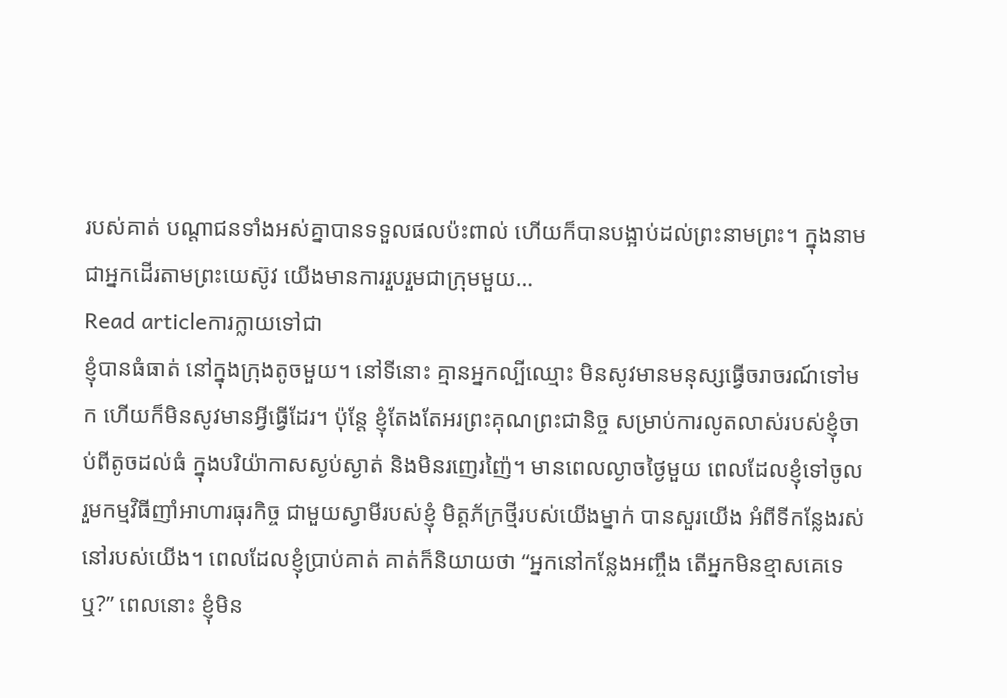របស់គាត់ បណ្តាជនទាំងអស់គ្នាបានទទួលផលប៉ះពាល់ ហើយក៏បានបង្អាប់ដល់ព្រះនាមព្រះ។ ក្នុងនាមជាអ្នកដើរតាមព្រះយេស៊ូវ យើងមានការរួបរួមជាក្រុមមួយ…
Read articleការក្លាយទៅជា
ខ្ញុំបានធំធាត់ នៅក្នុងក្រុងតូចមួយ។ នៅទីនោះ គ្មានអ្នកល្បីឈ្មោះ មិនសូវមានមនុស្សធ្វើចរាចរណ៍ទៅមក ហើយក៏មិនសូវមានអ្វីធ្វើដែរ។ ប៉ុន្តែ ខ្ញុំតែងតែអរព្រះគុណព្រះជានិច្ច សម្រាប់ការលូតលាស់របស់ខ្ញុំចាប់ពីតូចដល់ធំ ក្នុងបរិយ៉ាកាសស្ងប់ស្ងាត់ និងមិនរញេរញ៉ៃ។ មានពេលល្ងាចថ្ងៃមួយ ពេលដែលខ្ញុំទៅចូលរួមកម្មវិធីញាំអាហារធុរកិច្ច ជាមួយស្វាមីរបស់ខ្ញុំ មិត្តភ័ក្រថ្មីរបស់យើងម្នាក់ បានសួរយើង អំពីទីកន្លែងរស់នៅរបស់យើង។ ពេលដែលខ្ញុំប្រាប់គាត់ គាត់ក៏និយាយថា “អ្នកនៅកន្លែងអញ្ចឹង តើអ្នកមិនខ្មាសគេទេឬ?” ពេលនោះ ខ្ញុំមិន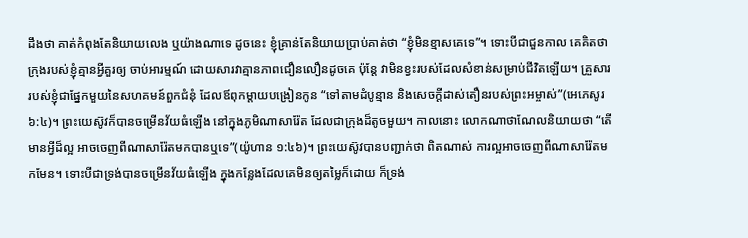ដឹងថា គាត់កំពុងតែនិយាយលេង ឬយ៉ាងណាទេ ដូចនេះ ខ្ញុំគ្រាន់តែនិយាយប្រាប់គាត់ថា “ខ្ញុំមិនខ្មាសគេទេ”។ ទោះបីជាជួនកាល គេគិតថាក្រុងរបស់ខ្ញុំគ្មានអ្វីគួរឲ្យ ចាប់អារម្មណ៍ ដោយសារវាគ្មានភាពជឿនលឿនដូចគេ ប៉ុន្តែ វាមិនខ្វះរបស់ដែលសំខាន់សម្រាប់ជីវិតឡើយ។ គ្រួសាររបស់ខ្ញុំជាផ្នែកមួយនៃសហគមន៍ពួកជំនុំ ដែលឪពុកម្តាយបង្រៀនកូន “ទៅតាមដំបូន្មាន និងសេចក្តីដាស់តឿនរបស់ព្រះអម្ចាស់”(អេភេសូរ ៦:៤)។ ព្រះយេស៊ូវក៏បានចម្រើនវ័យធំឡើង នៅក្នុងភូមិណាសារ៉ែត ដែលជាក្រុងដ៏តូចមួយ។ កាលនោះ លោកណាថាណែលនិយាយថា “តើមានអ្វីដ៏ល្អ អាចចេញពីណាសារ៉ែតមកបានឬទេ”(យ៉ូហាន ១:៤៦)។ ព្រះយេស៊ូវបានបញ្ជាក់ថា ពិតណាស់ ការល្អអាចចេញពីណាសារ៉ែតមកមែន។ ទោះបីជាទ្រង់បានចម្រើនវ័យធំឡើង ក្នុងកន្លែងដែលគេមិនឲ្យតម្លៃក៏ដោយ ក៏ទ្រង់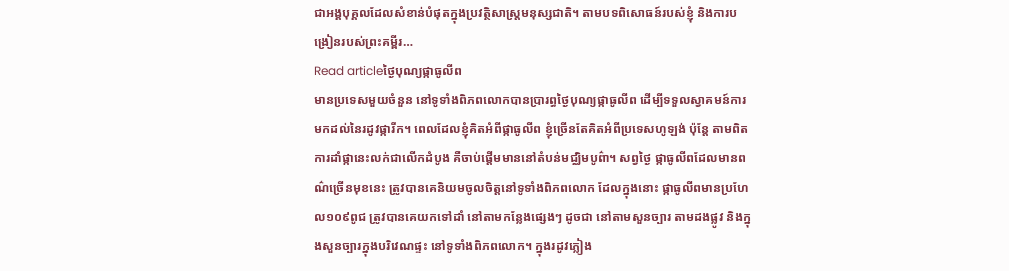ជាអង្គបុគ្គលដែលសំខាន់បំផុតក្នុងប្រវត្ថិសាស្រ្តមនុស្សជាតិ។ តាមបទពិសោធន៍របស់ខ្ញុំ និងការបង្រៀនរបស់ព្រះគម្ពីរ…
Read articleថ្ងៃបុណ្យផ្កាធូលីព
មានប្រទេសមួយចំនួន នៅទូទាំងពិភពលោកបានប្រារព្ធថ្ងៃបុណ្យផ្កាធូលីព ដើម្បីទទួលស្វាគមន៍ការមកដល់នៃរដូវផ្ការីក។ ពេលដែលខ្ញុំគិតអំពីផ្កាធូលីព ខ្ញុំច្រើនតែគិតអំពីប្រទេសហូឡង់ ប៉ុន្តែ តាមពិត ការដាំផ្កានេះលក់ជាលើកដំបូង គឺចាប់ផ្តើមមាននៅតំបន់មជ្ឈិមបូព៌ា។ សព្វថ្ងៃ ផ្កាធូលីពដែលមានពណ៌ច្រើនមុខនេះ ត្រូវបានគេនិយមចូលចិត្តនៅទូទាំងពិភពលោក ដែលក្នុងនោះ ផ្កាធូលីពមានប្រហែល១០៩ពូជ ត្រូវបានគេយកទៅដាំ នៅតាមកន្លែងផ្សេងៗ ដូចជា នៅតាមសួនច្បារ តាមដងផ្លូវ និងក្នុងសួនច្បារក្នុងបរិវេណផ្ទះ នៅទូទាំងពិភពលោក។ ក្នុងរដូវភ្លៀង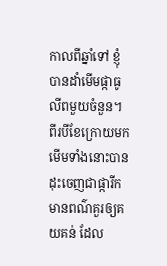កាលពីឆ្នាំទៅ ខ្ញុំបានដាំមើមផ្កាធូលីពមួយចំនួន។ ពីរបីខែក្រោយមក មើមទាំងនោះបានដុះចេញជាផ្ការីកមានពណ៌គួរឲ្យគយគន់ ដែល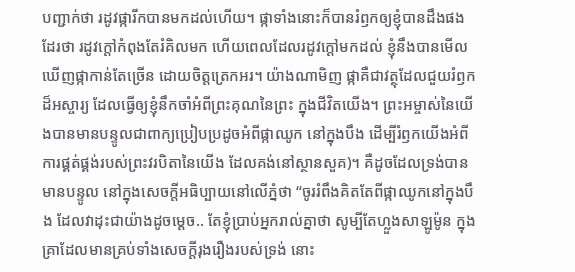បញ្ជាក់ថា រដូវផ្ការីកបានមកដល់ហើយ។ ផ្កាទាំងនោះក៏បានរំឭកឲ្យខ្ញុំបានដឹងផងដែរថា រដូវក្តៅកំពុងតែរំគិលមក ហើយពេលដែលរដូវក្តៅមកដល់ ខ្ញុំនឹងបានមើលឃើញផ្កាកាន់តែច្រើន ដោយចិត្តត្រេកអរ។ យ៉ាងណាមិញ ផ្កាគឺជាវត្ថុដែលជួយរំឭកដ៏អស្ចារ្យ ដែលធ្វើឲ្យខ្ញុំនឹកចាំអំពីព្រះគុណនៃព្រះ ក្នុងជីវិតយើង។ ព្រះអម្ចាស់នៃយើងបានមានបន្ទូលជាពាក្យប្រៀបប្រដូចអំពីផ្កាឈូក នៅក្នុងបឹង ដើម្បីរំឭកយើងអំពីការផ្គត់ផ្គង់របស់ព្រះវរបិតានៃយើង ដែលគង់នៅស្ថានសួគ)។ គឺដូចដែលទ្រង់បានមានបន្ទូល នៅក្នុងសេចក្តីអធិប្បាយនៅលើភ្នំថា “ចូររំពឹងគិតតែពីផ្កាឈូកនៅក្នុងបឹង ដែលវាដុះជាយ៉ាងដូចម្តេច.. តែខ្ញុំប្រាប់អ្នករាល់គ្នាថា សូម្បីតែហ្លួងសាឡូម៉ូន ក្នុងគ្រាដែលមានគ្រប់ទាំងសេចក្តីរុងរឿងរបស់ទ្រង់ នោះ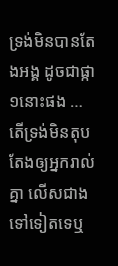ទ្រង់មិនបានតែងអង្គ ដូចជាផ្កា១នោះផង … តើទ្រង់មិនតុបតែងឲ្យអ្នករាល់គ្នា លើសជាងទៅទៀតទេឬ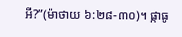អី?”(ម៉ាថាយ ៦:២៨-៣០)។ ផ្កាធូ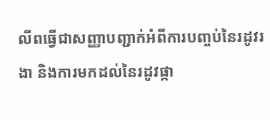លីពធ្វើជាសញ្ញាបញ្ជាក់អំពីការបញ្ចប់នៃរដូវរងា និងការមកដល់នៃរដូវផ្កា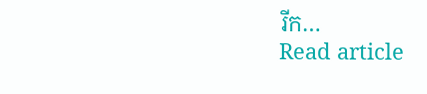រីក…
Read article